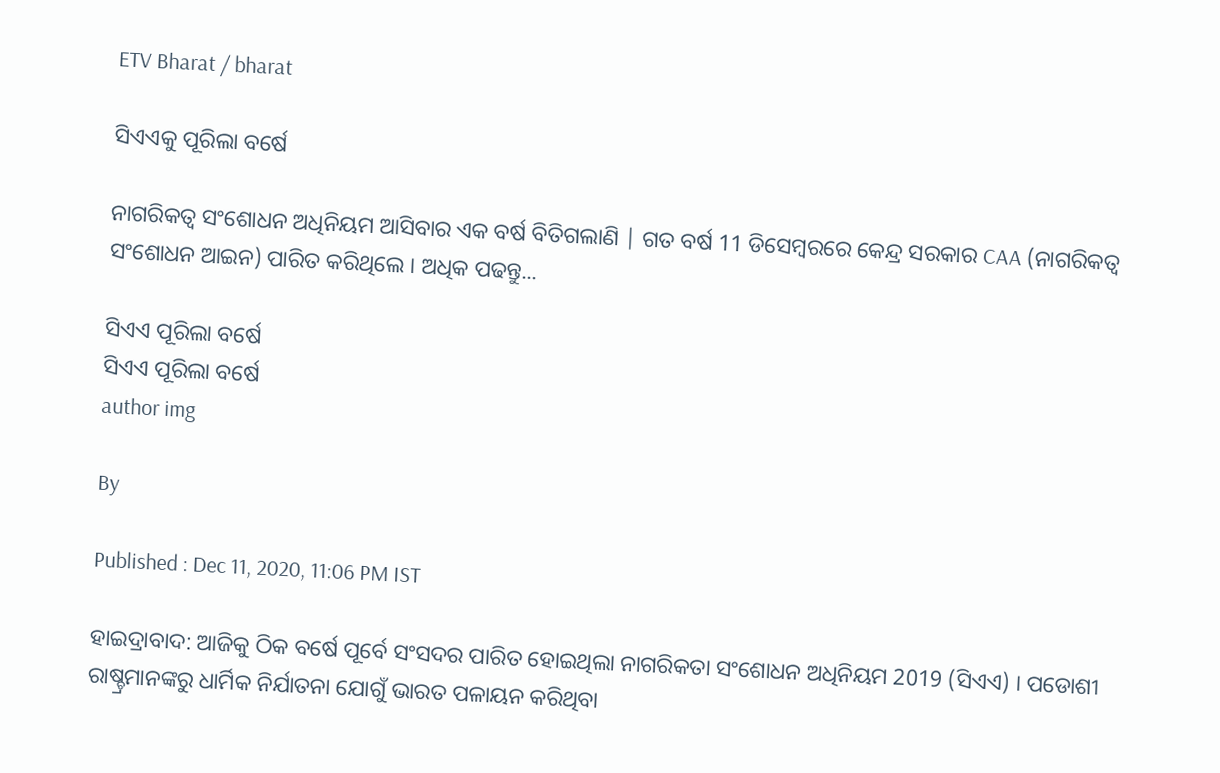ETV Bharat / bharat

ସିଏଏକୁ ପୂରିଲା ବର୍ଷେ

ନାଗରିକତ୍ୱ ସଂଶୋଧନ ଅଧିନିୟମ ଆସିବାର ଏକ ବର୍ଷ ବିତିଗଲାଣି | ଗତ ବର୍ଷ 11 ଡିସେମ୍ବରରେ କେନ୍ଦ୍ର ସରକାର CAA (ନାଗରିକତ୍ୱ ସଂଶୋଧନ ଆଇନ) ପାରିତ କରିଥିଲେ । ଅଧିକ ପଢନ୍ତୁ...

ସିଏଏ ପୂରିଲା ବର୍ଷେ
ସିଏଏ ପୂରିଲା ବର୍ଷେ
author img

By

Published : Dec 11, 2020, 11:06 PM IST

ହାଇଦ୍ରାବାଦ: ଆଜିକୁ ଠିକ ବର୍ଷେ ପୂର୍ବେ ସଂସଦର ପାରିତ ହୋଇଥିଲା ନାଗରିକତା ସଂଶୋଧନ ଅଧିନିୟମ 2019 (ସିଏଏ) । ପଡୋଶୀ ରାଷ୍ଚ୍ରମାନଙ୍କରୁ ଧାର୍ମିକ ନିର୍ଯାତନା ଯୋଗୁଁ ଭାରତ ପଳାୟନ କରିଥିବା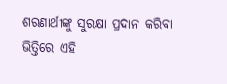ଶରଣାର୍ଥୀଙ୍କୁ ସୁରକ୍ଷା ପ୍ରଦାନ କରିବା ଭିତ୍ତିରେ ଏହି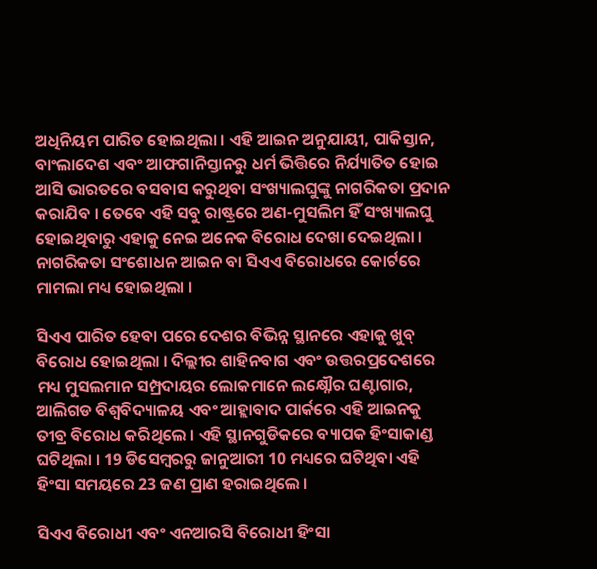ଅଧିନିୟମ ପାରିତ ହୋଇଥିଲା । ଏହି ଆଇନ ଅନୁଯାୟୀ, ପାକିସ୍ତାନ, ବାଂଲାଦେଶ ଏବଂ ଆଫଗାନିସ୍ତାନରୁ ଧର୍ମ ଭିତ୍ତିରେ ନିର୍ଯ୍ୟାତିତ ହୋଇ ଆସି ଭାରତରେ ବସବାସ କରୁଥିବା ସଂଖ୍ୟାଲଘୁଙ୍କୁ ନାଗରିକତା ପ୍ରଦାନ କରାଯିବ । ତେବେ ଏହି ସବୁ ରାଷ୍ଟ୍ରରେ ଅଣ-ମୁସଲିମ ହିଁ ସଂଖ୍ୟାଲଘୁ ହୋଇଥିବାରୁ ଏହାକୁ ନେଇ ଅନେକ ବିରୋଧ ଦେଖା ଦେଇଥିଲା । ନାଗରିକତା ସଂଶୋଧନ ଆଇନ ବା ସିଏଏ ବିରୋଧରେ କୋର୍ଟରେ ମାମଲା ମଧ୍ୟ ହୋଇଥିଲା ।

ସିଏଏ ପାରିତ ହେବା ପରେ ଦେଶର ବିଭିନ୍ନ ସ୍ଥାନରେ ଏହାକୁ ଖୁବ୍ ବିରୋଧ ହୋଇଥିଲା । ଦିଲ୍ଲୀର ଶାହିନବାଗ ଏବଂ ଉତ୍ତରପ୍ରଦେଶରେ ମଧ୍ୟ ମୁସଲମାନ ସମ୍ପ୍ରଦାୟର ଲୋକମାନେ ଲକ୍ଷ୍ନୌର ଘଣ୍ଟାଗାର, ଆଲିଗଡ ବିଶ୍ବବିଦ୍ୟାଳୟ ଏବଂ ଆହ୍ଲାବାଦ ପାର୍କରେ ଏହି ଆଇନକୁ ତୀବ୍ର ବିରୋଧ କରିଥିଲେ । ଏହି ସ୍ଥାନଗୁଡିକରେ ବ୍ୟାପକ ହିଂସାକାଣ୍ଡ ଘଟିଥିଲା । 19 ଡିସେମ୍ବରରୁ ଜାନୁଆରୀ 10 ମଧ୍ୟରେ ଘଟିଥିବା ଏହି ହିଂସା ସମୟରେ 23 ଜଣ ପ୍ରାଣ ହରାଇଥିଲେ ।

ସିଏଏ ବିରୋଧୀ ଏବଂ ଏନଆରସି ବିରୋଧୀ ହିଂସା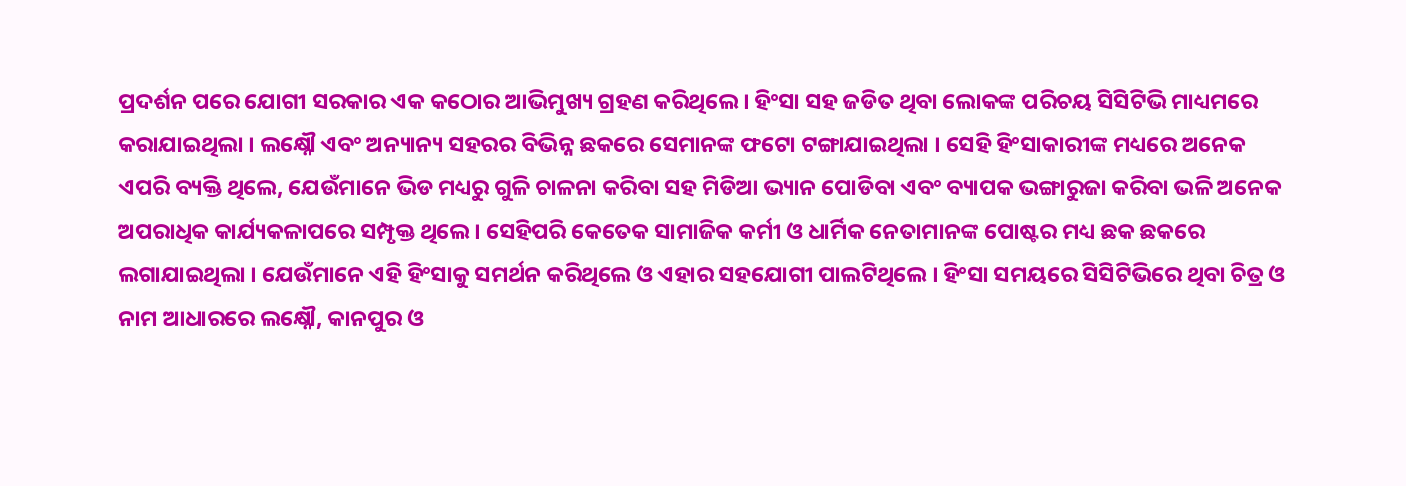ପ୍ରଦର୍ଶନ ପରେ ଯୋଗୀ ସରକାର ଏକ କଠୋର ଆଭିମୁଖ୍ୟ ଗ୍ରହଣ କରିଥିଲେ । ହିଂସା ସହ ଜଡିତ ଥିବା ଲୋକଙ୍କ ପରିଚୟ ସିସିଟିଭି ମାଧ୍ୟମରେ କରାଯାଇଥିଲା । ଲକ୍ଷ୍ନୌ ଏବଂ ଅନ୍ୟାନ୍ୟ ସହରର ବିଭିନ୍ନ ଛକରେ ସେମାନଙ୍କ ଫଟୋ ଟଙ୍ଗାଯାଇଥିଲା । ସେହି ହିଂସାକାରୀଙ୍କ ମଧ୍ୟରେ ଅନେକ ଏପରି ବ୍ୟକ୍ତି ଥିଲେ, ଯେଉଁମାନେ ଭିଡ ମଧ୍ୟରୁ ଗୁଳି ଚାଳନା କରିବା ସହ ମିଡିଆ ଭ୍ୟାନ ପୋଡିବା ଏବଂ ବ୍ୟାପକ ଭଙ୍ଗାରୁଜା କରିବା ଭଳି ଅନେକ ଅପରାଧିକ କାର୍ଯ୍ୟକଳାପରେ ସମ୍ପୃକ୍ତ ଥିଲେ । ସେହିପରି କେତେକ ସାମାଜିକ କର୍ମୀ ଓ ଧାର୍ମିକ ନେତାମାନଙ୍କ ପୋଷ୍ଟର ମଧ୍ୟ ଛକ ଛକରେ ଲଗାଯାଇଥିଲା । ଯେଉଁମାନେ ଏହି ହିଂସାକୁ ସମର୍ଥନ କରିଥିଲେ ଓ ଏହାର ସହଯୋଗୀ ପାଲଟିଥିଲେ । ହିଂସା ସମୟରେ ସିସିଟିଭିରେ ଥିବା ଚିତ୍ର ଓ ନାମ ଆଧାରରେ ଲକ୍ଷ୍ନୌ, କାନପୁର ଓ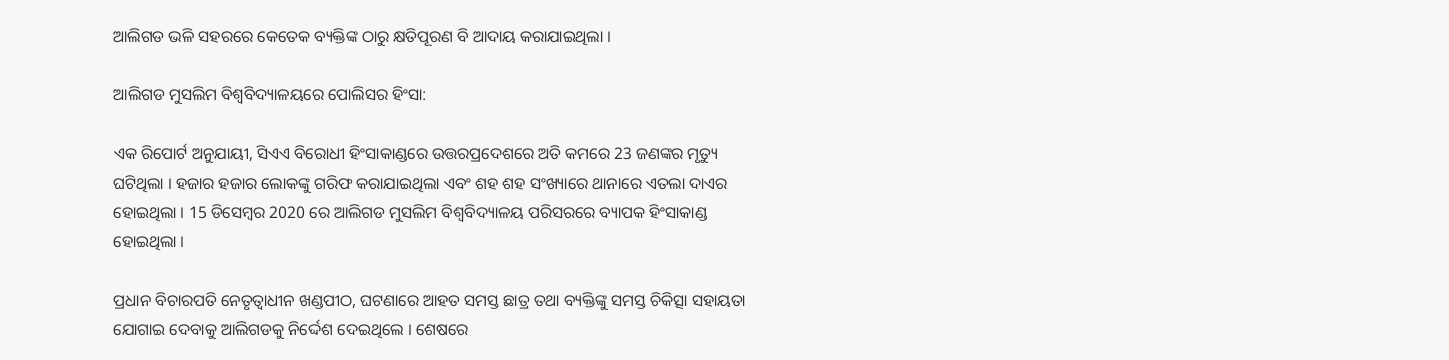ଆଲିଗଡ ଭଳି ସହରରେ କେତେକ ବ୍ୟକ୍ତିଙ୍କ ଠାରୁ କ୍ଷତିପୂରଣ ବି ଆଦାୟ କରାଯାଇଥିଲା ।

ଆଲିଗଡ ମୁସଲିମ ବିଶ୍ବବିଦ୍ୟାଳୟରେ ପୋଲିସର ହିଂସା:

ଏକ ରିପୋର୍ଟ ଅନୁଯାୟୀ, ସିଏଏ ବିରୋଧୀ ହିଂସାକାଣ୍ଡରେ ଉତ୍ତରପ୍ରଦେଶରେ ଅତି କମରେ 23 ଜଣଙ୍କର ମୃତ୍ୟୁ ଘଟିଥିଲା । ହଜାର ହଜାର ଲୋକଙ୍କୁ ଗରିଫ କରାଯାଇଥିଲା ଏବଂ ଶହ ଶହ ସଂଖ୍ୟାରେ ଥାନାରେ ଏତଲା ଦାଏର ହୋଇଥିଲା । 15 ଡିସେମ୍ବର 2020 ରେ ଆଲିଗଡ ମୁସଲିମ ବିଶ୍ବବିଦ୍ୟାଳୟ ପରିସରରେ ବ୍ୟାପକ ହିଂସାକାଣ୍ଡ ହୋଇଥିଲା ।

ପ୍ରଧାନ ବିଚାରପତି ନେତୃତ୍ବାଧୀନ ଖଣ୍ଡପୀଠ, ଘଟଣାରେ ଆହତ ସମସ୍ତ ଛାତ୍ର ତଥା ବ୍ୟକ୍ତିଙ୍କୁ ସମସ୍ତ ଚିକିତ୍ସା ସହାୟତା ଯୋଗାଇ ଦେବାକୁ ଆଲିଗଡକୁ ନିର୍ଦ୍ଦେଶ ଦେଇଥିଲେ । ଶେଷରେ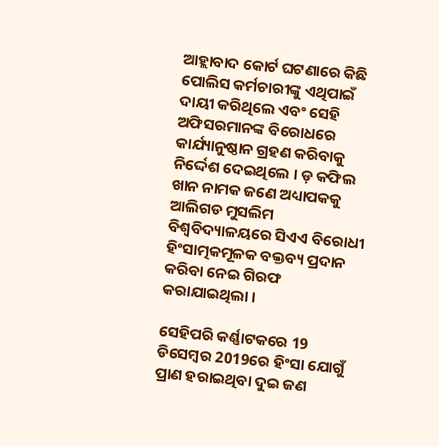ଆହ୍ଲାବାଦ କୋର୍ଟ ଘଟଣାରେ କିଛି ପୋଲିସ କର୍ମଚାରୀଙ୍କୁ ଏଥିପାଇଁ ଦାୟୀ କରିଥିଲେ ଏବଂ ସେହି ଅଫିସରମାନଙ୍କ ବିରୋଧରେ କାର୍ଯ୍ୟାନୁଷ୍ଠାନ ଗ୍ରହଣ କରିବାକୁ ନିର୍ଦ୍ଦେଶ ଦେଇଥିଲେ । ଡ଼ କଫିଲ ଖାନ ନାମକ ଜଣେ ଅଧ୍ୟାପକକୁ ଆଲିଗଡ ମୁସଲିମ ବିଶ୍ବବିଦ୍ୟାଳୟରେ ସିଏଏ ବିରୋଧୀ ହିଂସାତ୍ମକମୂଳକ ବକ୍ତବ୍ୟ ପ୍ରଦାନ କରିବା ନେଇ ଗିରଫ କରାଯାଇଥିଲା ।

ସେହିପରି କର୍ଣ୍ଣାଟକରେ 19 ଡିସେମ୍ବର 2019ରେ ହିଂସା ଯୋଗୁଁ ପ୍ରାଣ ହରାଇଥିବା ଦୁଇ ଜଣ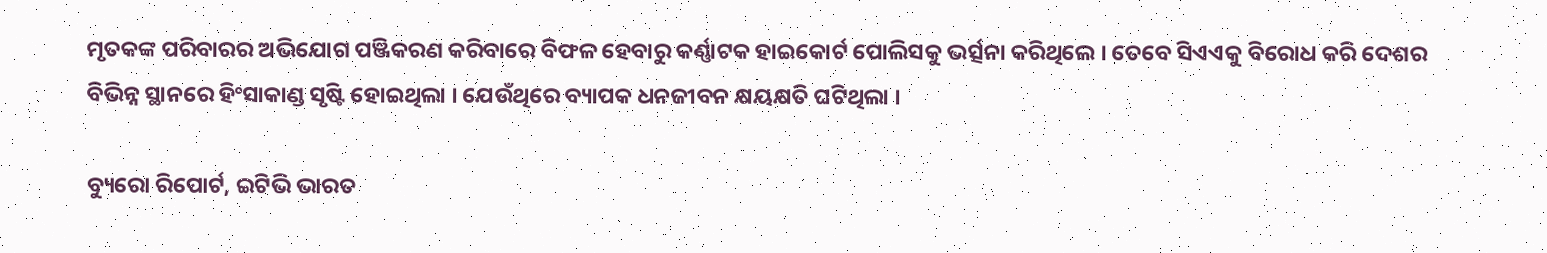ମୃତକଙ୍କ ପରିବାରର ଅଭିଯୋଗ ପଞ୍ଜିକରଣ କରିବାରେ ବିଫଳ ହେବାରୁ କର୍ଣ୍ଣାଟକ ହାଇକୋର୍ଟ ପୋଲିସକୁ ଭର୍ତ୍ସନା କରିଥିଲେ । ତେବେ ସିଏଏକୁ ବିରୋଧ କରି ଦେଶର ବିଭିନ୍ନ ସ୍ଥାନରେ ହିଂସାକାଣ୍ଡ ସୃଷ୍ଟି ହୋଇଥିଲା । ଯେଉଁଥିରେ ବ୍ୟାପକ ଧନଜୀବନ କ୍ଷୟକ୍ଷତି ଘଟିଥିଲା ।

ବ୍ୟୁରୋ ରିପୋର୍ଟ, ଇଟିଭି ଭାରତ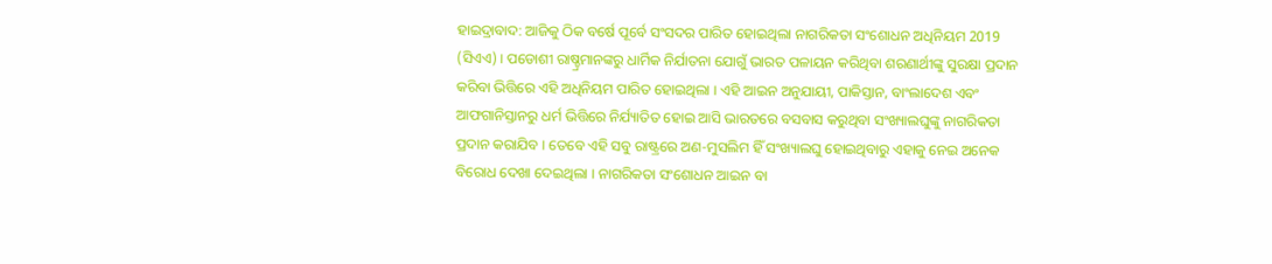ହାଇଦ୍ରାବାଦ: ଆଜିକୁ ଠିକ ବର୍ଷେ ପୂର୍ବେ ସଂସଦର ପାରିତ ହୋଇଥିଲା ନାଗରିକତା ସଂଶୋଧନ ଅଧିନିୟମ 2019 (ସିଏଏ) । ପଡୋଶୀ ରାଷ୍ଚ୍ରମାନଙ୍କରୁ ଧାର୍ମିକ ନିର୍ଯାତନା ଯୋଗୁଁ ଭାରତ ପଳାୟନ କରିଥିବା ଶରଣାର୍ଥୀଙ୍କୁ ସୁରକ୍ଷା ପ୍ରଦାନ କରିବା ଭିତ୍ତିରେ ଏହି ଅଧିନିୟମ ପାରିତ ହୋଇଥିଲା । ଏହି ଆଇନ ଅନୁଯାୟୀ, ପାକିସ୍ତାନ, ବାଂଲାଦେଶ ଏବଂ ଆଫଗାନିସ୍ତାନରୁ ଧର୍ମ ଭିତ୍ତିରେ ନିର୍ଯ୍ୟାତିତ ହୋଇ ଆସି ଭାରତରେ ବସବାସ କରୁଥିବା ସଂଖ୍ୟାଲଘୁଙ୍କୁ ନାଗରିକତା ପ୍ରଦାନ କରାଯିବ । ତେବେ ଏହି ସବୁ ରାଷ୍ଟ୍ରରେ ଅଣ-ମୁସଲିମ ହିଁ ସଂଖ୍ୟାଲଘୁ ହୋଇଥିବାରୁ ଏହାକୁ ନେଇ ଅନେକ ବିରୋଧ ଦେଖା ଦେଇଥିଲା । ନାଗରିକତା ସଂଶୋଧନ ଆଇନ ବା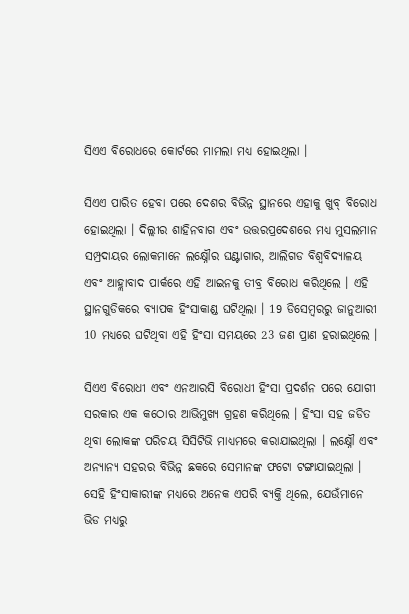ସିଏଏ ବିରୋଧରେ କୋର୍ଟରେ ମାମଲା ମଧ୍ୟ ହୋଇଥିଲା ।

ସିଏଏ ପାରିତ ହେବା ପରେ ଦେଶର ବିଭିନ୍ନ ସ୍ଥାନରେ ଏହାକୁ ଖୁବ୍ ବିରୋଧ ହୋଇଥିଲା । ଦିଲ୍ଲୀର ଶାହିନବାଗ ଏବଂ ଉତ୍ତରପ୍ରଦେଶରେ ମଧ୍ୟ ମୁସଲମାନ ସମ୍ପ୍ରଦାୟର ଲୋକମାନେ ଲକ୍ଷ୍ନୌର ଘଣ୍ଟାଗାର, ଆଲିଗଡ ବିଶ୍ବବିଦ୍ୟାଳୟ ଏବଂ ଆହ୍ଲାବାଦ ପାର୍କରେ ଏହି ଆଇନକୁ ତୀବ୍ର ବିରୋଧ କରିଥିଲେ । ଏହି ସ୍ଥାନଗୁଡିକରେ ବ୍ୟାପକ ହିଂସାକାଣ୍ଡ ଘଟିଥିଲା । 19 ଡିସେମ୍ବରରୁ ଜାନୁଆରୀ 10 ମଧ୍ୟରେ ଘଟିଥିବା ଏହି ହିଂସା ସମୟରେ 23 ଜଣ ପ୍ରାଣ ହରାଇଥିଲେ ।

ସିଏଏ ବିରୋଧୀ ଏବଂ ଏନଆରସି ବିରୋଧୀ ହିଂସା ପ୍ରଦର୍ଶନ ପରେ ଯୋଗୀ ସରକାର ଏକ କଠୋର ଆଭିମୁଖ୍ୟ ଗ୍ରହଣ କରିଥିଲେ । ହିଂସା ସହ ଜଡିତ ଥିବା ଲୋକଙ୍କ ପରିଚୟ ସିସିଟିଭି ମାଧ୍ୟମରେ କରାଯାଇଥିଲା । ଲକ୍ଷ୍ନୌ ଏବଂ ଅନ୍ୟାନ୍ୟ ସହରର ବିଭିନ୍ନ ଛକରେ ସେମାନଙ୍କ ଫଟୋ ଟଙ୍ଗାଯାଇଥିଲା । ସେହି ହିଂସାକାରୀଙ୍କ ମଧ୍ୟରେ ଅନେକ ଏପରି ବ୍ୟକ୍ତି ଥିଲେ, ଯେଉଁମାନେ ଭିଡ ମଧ୍ୟରୁ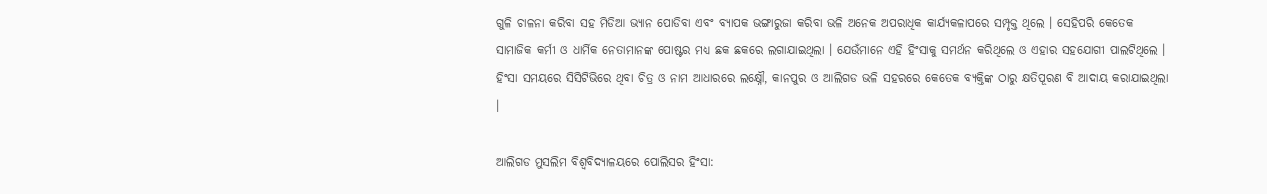ଗୁଳି ଚାଳନା କରିବା ସହ ମିଡିଆ ଭ୍ୟାନ ପୋଡିବା ଏବଂ ବ୍ୟାପକ ଭଙ୍ଗାରୁଜା କରିବା ଭଳି ଅନେକ ଅପରାଧିକ କାର୍ଯ୍ୟକଳାପରେ ସମ୍ପୃକ୍ତ ଥିଲେ । ସେହିପରି କେତେକ ସାମାଜିକ କର୍ମୀ ଓ ଧାର୍ମିକ ନେତାମାନଙ୍କ ପୋଷ୍ଟର ମଧ୍ୟ ଛକ ଛକରେ ଲଗାଯାଇଥିଲା । ଯେଉଁମାନେ ଏହି ହିଂସାକୁ ସମର୍ଥନ କରିଥିଲେ ଓ ଏହାର ସହଯୋଗୀ ପାଲଟିଥିଲେ । ହିଂସା ସମୟରେ ସିସିଟିଭିରେ ଥିବା ଚିତ୍ର ଓ ନାମ ଆଧାରରେ ଲକ୍ଷ୍ନୌ, କାନପୁର ଓ ଆଲିଗଡ ଭଳି ସହରରେ କେତେକ ବ୍ୟକ୍ତିଙ୍କ ଠାରୁ କ୍ଷତିପୂରଣ ବି ଆଦାୟ କରାଯାଇଥିଲା ।

ଆଲିଗଡ ମୁସଲିମ ବିଶ୍ବବିଦ୍ୟାଳୟରେ ପୋଲିସର ହିଂସା: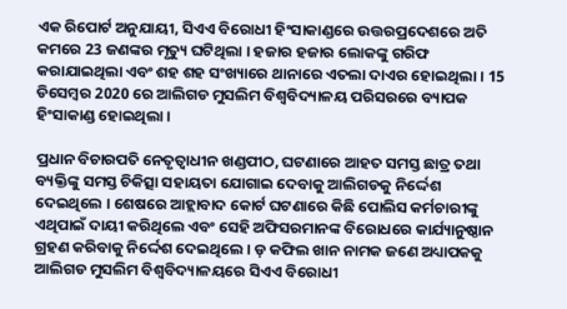ଏକ ରିପୋର୍ଟ ଅନୁଯାୟୀ, ସିଏଏ ବିରୋଧୀ ହିଂସାକାଣ୍ଡରେ ଉତ୍ତରପ୍ରଦେଶରେ ଅତି କମରେ 23 ଜଣଙ୍କର ମୃତ୍ୟୁ ଘଟିଥିଲା । ହଜାର ହଜାର ଲୋକଙ୍କୁ ଗରିଫ କରାଯାଇଥିଲା ଏବଂ ଶହ ଶହ ସଂଖ୍ୟାରେ ଥାନାରେ ଏତଲା ଦାଏର ହୋଇଥିଲା । 15 ଡିସେମ୍ବର 2020 ରେ ଆଲିଗଡ ମୁସଲିମ ବିଶ୍ବବିଦ୍ୟାଳୟ ପରିସରରେ ବ୍ୟାପକ ହିଂସାକାଣ୍ଡ ହୋଇଥିଲା ।

ପ୍ରଧାନ ବିଚାରପତି ନେତୃତ୍ବାଧୀନ ଖଣ୍ଡପୀଠ, ଘଟଣାରେ ଆହତ ସମସ୍ତ ଛାତ୍ର ତଥା ବ୍ୟକ୍ତିଙ୍କୁ ସମସ୍ତ ଚିକିତ୍ସା ସହାୟତା ଯୋଗାଇ ଦେବାକୁ ଆଲିଗଡକୁ ନିର୍ଦ୍ଦେଶ ଦେଇଥିଲେ । ଶେଷରେ ଆହ୍ଲାବାଦ କୋର୍ଟ ଘଟଣାରେ କିଛି ପୋଲିସ କର୍ମଚାରୀଙ୍କୁ ଏଥିପାଇଁ ଦାୟୀ କରିଥିଲେ ଏବଂ ସେହି ଅଫିସରମାନଙ୍କ ବିରୋଧରେ କାର୍ଯ୍ୟାନୁଷ୍ଠାନ ଗ୍ରହଣ କରିବାକୁ ନିର୍ଦ୍ଦେଶ ଦେଇଥିଲେ । ଡ଼ କଫିଲ ଖାନ ନାମକ ଜଣେ ଅଧ୍ୟାପକକୁ ଆଲିଗଡ ମୁସଲିମ ବିଶ୍ବବିଦ୍ୟାଳୟରେ ସିଏଏ ବିରୋଧୀ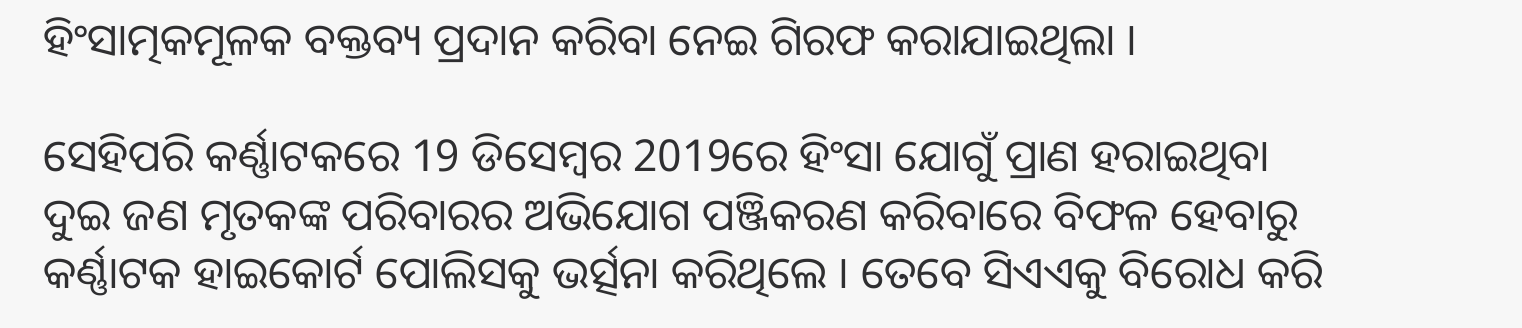ହିଂସାତ୍ମକମୂଳକ ବକ୍ତବ୍ୟ ପ୍ରଦାନ କରିବା ନେଇ ଗିରଫ କରାଯାଇଥିଲା ।

ସେହିପରି କର୍ଣ୍ଣାଟକରେ 19 ଡିସେମ୍ବର 2019ରେ ହିଂସା ଯୋଗୁଁ ପ୍ରାଣ ହରାଇଥିବା ଦୁଇ ଜଣ ମୃତକଙ୍କ ପରିବାରର ଅଭିଯୋଗ ପଞ୍ଜିକରଣ କରିବାରେ ବିଫଳ ହେବାରୁ କର୍ଣ୍ଣାଟକ ହାଇକୋର୍ଟ ପୋଲିସକୁ ଭର୍ତ୍ସନା କରିଥିଲେ । ତେବେ ସିଏଏକୁ ବିରୋଧ କରି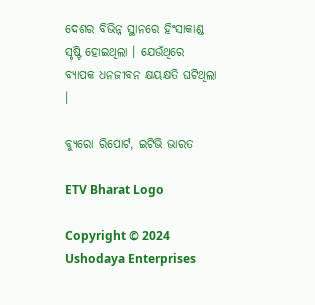ଦେଶର ବିଭିନ୍ନ ସ୍ଥାନରେ ହିଂସାକାଣ୍ଡ ସୃଷ୍ଟି ହୋଇଥିଲା । ଯେଉଁଥିରେ ବ୍ୟାପକ ଧନଜୀବନ କ୍ଷୟକ୍ଷତି ଘଟିଥିଲା ।

ବ୍ୟୁରୋ ରିପୋର୍ଟ, ଇଟିଭି ଭାରତ

ETV Bharat Logo

Copyright © 2024 Ushodaya Enterprises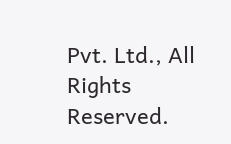Pvt. Ltd., All Rights Reserved.